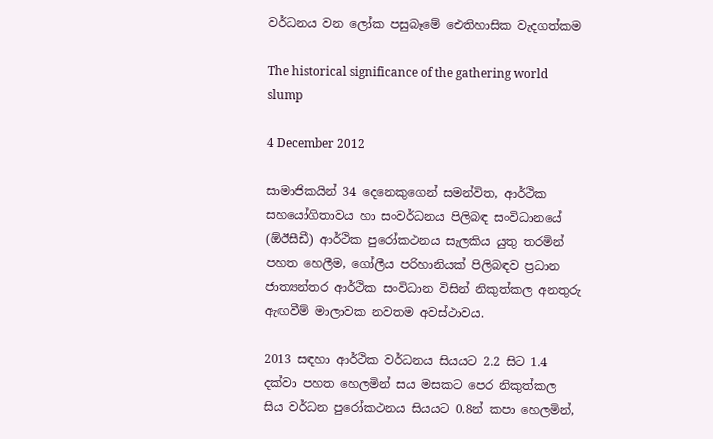වර්ධනය වන ලෝක පසුබෑමේ ඓතිහාසික වැදගත්කම

The historical significance of the gathering world slump

4 December 2012

සාමාජිකයින් 34 දෙනෙකුගෙන් සමන්විත, ආර්ථික සහයෝගිතාවය හා සංවර්ධනය පිලිබඳ සංවිධාන‍යේ (ඕඊසීඩී) ආර්ථික පුරෝකථනය සැලකිය යුතු තරමින් පහත ‍හෙලීම, ගෝලීය පරිහානියක් පිලිබඳව ප්‍රධාන ජාත්‍යන්තර ආර්ථික සංවිධාන විසින් නිකුත්කල අනතුරු ඇඟවීම් මාලාවක නවතම අවස්ථාවය.

2013 සඳහා ආර්ථික වර්ධනය සියයට 2.2 සිට 1.4 දක්වා පහත හෙලමින් සය මසකට පෙර නිකුත්කල සිය වර්ධන පුරෝකථනය සියයට 0.8න් කපා හෙලමින්,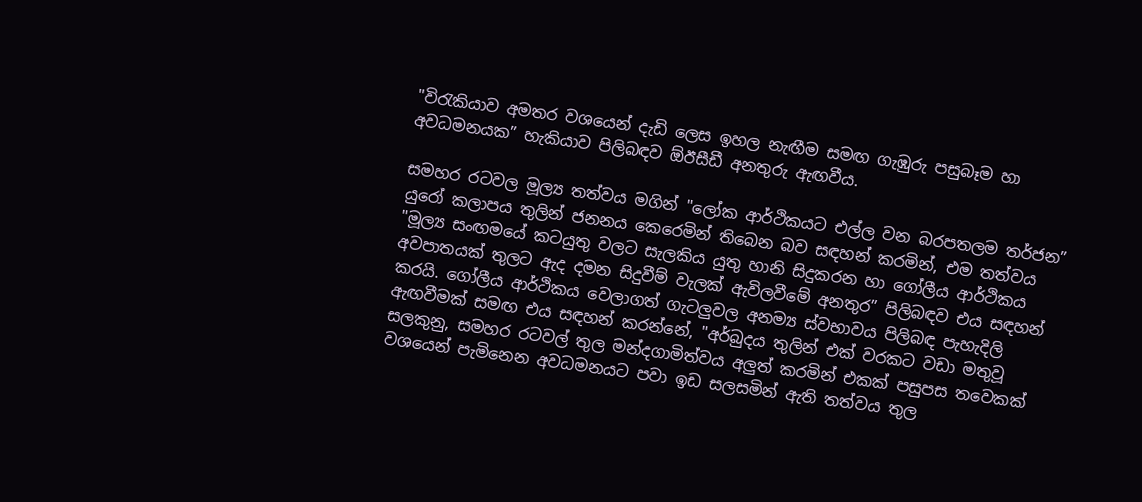"විරැකියාව අමතර වශයෙන් දැඩි ලෙස ඉහල නැඟීම සමඟ ගැඹුරු පසුබෑම හා අවධමනයක” හැකියාව පිලිබඳව ඕඊසීඩී අනතුරු ඇඟවීය.

සමහර රටවල මූල්‍ය තත්වය මගින් "ලෝක ආර්ථිකයට එල්ල වන බරපතලම තර්ජන” යුරෝ කලාපය තුලින් ජනනය කෙරෙමින් තිබෙන බව සඳහන් කරමින්, එම තත්වය "මූල්‍ය සංඟමයේ කටයුතු වලට සැලකිය යුතු හානි සිදුකරන හා ගෝලීය ආර්ථිකය අවපාතයක් තුලට ඇද දමන සිදුවීම් වැලක් ඇවිලවීමේ අනතුර” පිලිබඳව එය සඳහන් කරයි. ගෝලීය ආර්ථිකය වෙලාගත් ගැටලුවල අනම්‍ය ස්වභාවය පිලිබඳ පැහැදිලි ඇඟවීමක් සමඟ එය සඳහන් කරන්නේ, "අර්බුදය තුලින් එක් වරකට වඩා මතුවූ සලකුනු, සමහර රටවල් තුල මන්දගාමිත්වය අලුත් කරමින් එකක් පසුපස තවෙකක් වශයෙන් පැමිනෙන අවධමනයට පවා ඉඩ සලසමින් ඇති තත්වය තුල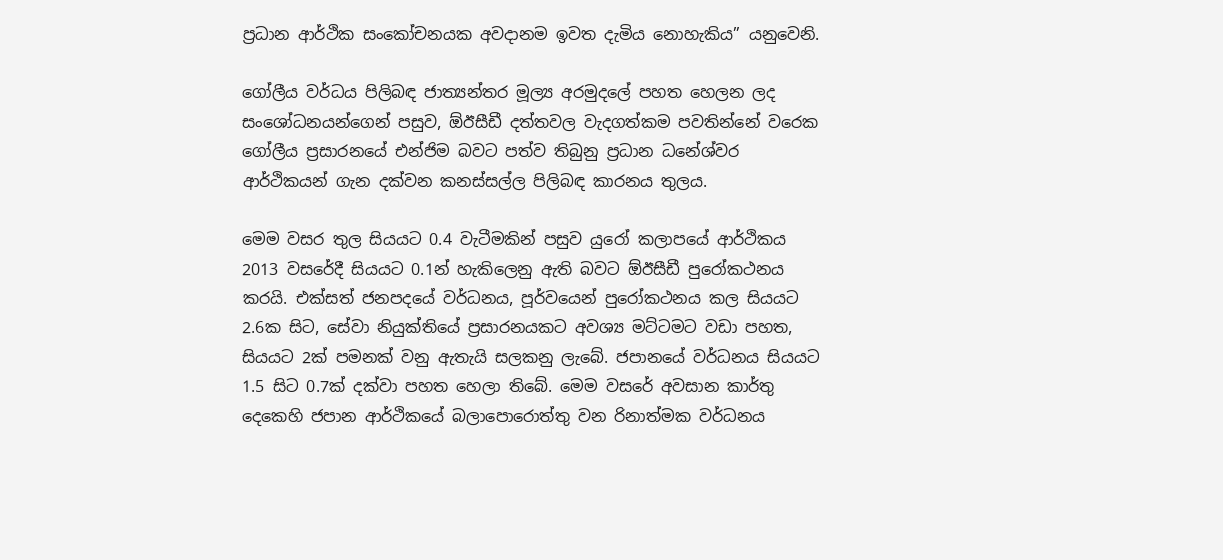ප්‍රධාන ආර්ථික සංකෝචනයක අවදානම ඉවත දැමිය නොහැකිය” යනුවෙනි.

ගෝලීය වර්ධය පිලිබඳ ජාත්‍යන්තර මූල්‍ය අරමුදලේ පහත හෙලන ලද සංශෝධනයන්ගෙන් පසුව, ඕඊසීඩී දත්තවල වැදගත්කම පවතින්නේ වරෙක ගෝලීය ප්‍රසාරනයේ එන්ජිම බවට පත්ව තිබුනු ප්‍රධාන ධනේශ්වර ආර්ථිකයන් ගැන දක්වන කනස්සල්ල පිලිබඳ කාරනය තුලය.

මෙම වසර තුල සියයට 0.4 වැටීමකින් පසුව යුරෝ කලාපයේ ආර්ථිකය 2013 වසරේදී සියයට 0.1න් හැකිලෙනු ඇති බවට ඕඊසීඩී පුරෝකථනය කරයි. එක්සත් ජනපදයේ වර්ධනය, පූර්වයෙන් පුරෝකථනය කල සියයට 2.6ක සිට, සේවා නියුක්තියේ ප්‍රසාරනයකට අවශ්‍ය මට්ටමට වඩා පහත, සියයට 2ක් පමනක් වනු ඇතැයි සලකනු ලැබේ. ජපානයේ වර්ධනය සියයට 1.5 සිට 0.7ක් දක්වා පහත හෙලා තිබේ. මෙම වසරේ අවසාන කාර්තු දෙකෙහි ජපාන ආර්ථිකයේ බලාපොරොත්තු වන රිනාත්මක වර්ධනය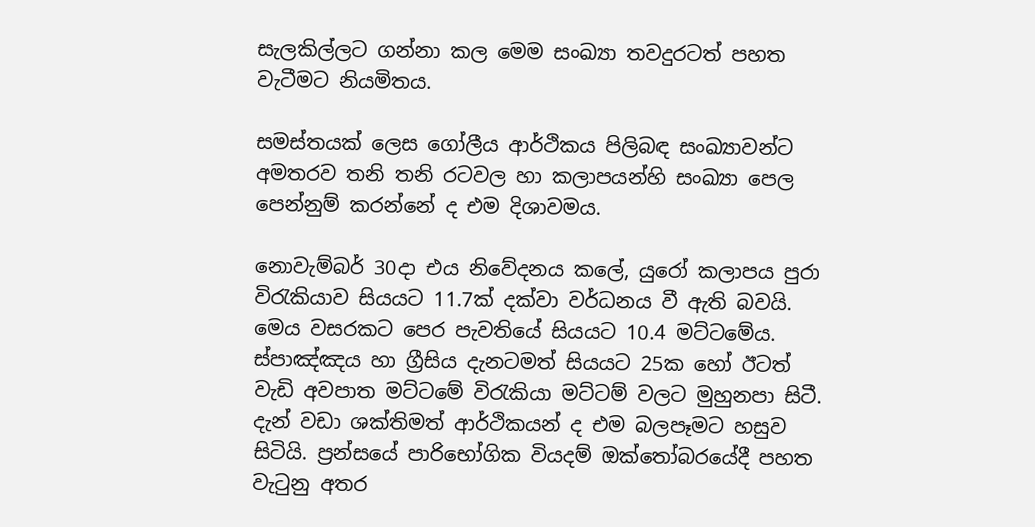සැලකිල්ලට ගන්නා කල මෙම සංඛ්‍යා තවදුරටත් පහත වැටීමට නියමිතය.

සමස්තයක් ලෙස ගෝලීය ආර්ථිකය පිලිබඳ සංඛ්‍යාවන්ට අමතරව තනි තනි රටවල හා කලාපයන්හි සංඛ්‍යා පෙල පෙන්නුම් කරන්නේ ද එම දිශාවමය.

නොවැම්බර් 30දා එය නිවේදනය කලේ, යුරෝ කලාපය පුරා විරැකියාව සියයට 11.7ක් දක්වා වර්ධනය වී ඇති බවයි. මෙය වසරකට පෙර පැවතියේ සියයට 10.4 මට්ටමේය. ස්පාඤ්ඤය හා ග්‍රීසිය දැනටමත් සියයට 25ක හෝ ඊටත් වැඩි අවපාත මට්ටමේ විරැකියා මට්ටම් වලට මුහුනපා සිටී. දැන් වඩා ශක්තිමත් ආර්ථිකයන් ද එම බලපෑමට හසුව සිටියි. ප්‍රන්සයේ පාරිභෝගික වියදම් ඔක්තෝබරයේදී පහත වැටුනු අතර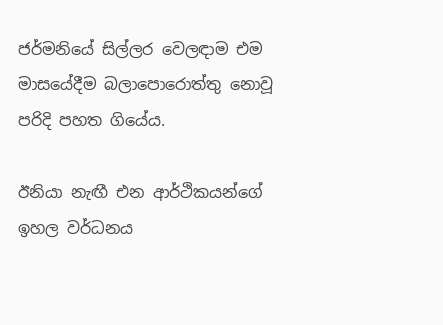ජර්මනියේ සිල්ලර වෙලඳාම එම මාසයේදීම බලාපොරොත්තු නොවූ පරිදි පහත ගියේය.

ඊනියා නැඟී එන ආර්ථිකයන්ගේ ඉහල වර්ධනය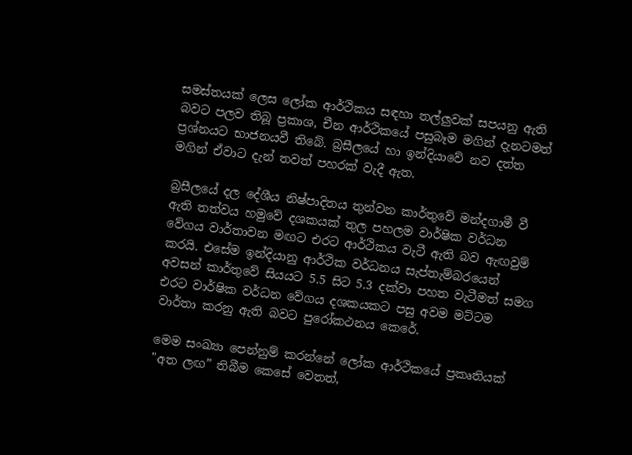සමස්තයක් ලෙස ලෝක ආර්ථිකය සඳහා තල්ලුවක් සපයනු ඇති බවට පලව තිබූ ප්‍රකාශ, චීන ආර්ථිකයේ පසුබෑම මගින් දැනටමත් ප්‍රශ්නයට භාජනයවී තිබේ. බ්‍රසීලයේ හා ඉන්දියාවේ නව දත්ත මගින් ඒවාට දැන් තවත් පහරක් වැදී ඇත.

බ්‍රසීලයේ දල දේශීය නිෂ්පාදිතය තුන්වන කාර්තුවේ මන්දගාමී වී ඇති තත්වය හමුවේ දශකයක් තුල පහලම වාර්ෂික වර්ධන වේගය වාර්තාවන මඟට එරට ආර්ථිකය වැටී ඇති බව ඇඟවුම් කරයි. එසේම ඉන්දියානු ආර්ථික‍ වර්ධනය සැප්තැම්බරයෙන් අවසන් කාර්තුවේ සියයට 5.5 සිට 5.3 දක්වා පහත වැටීමත් සමග එරට වාර්ෂික වර්ධන වේගය දශකයකට පසු අවම මට්ටම වාර්තා කරනු ඇති බවට පුරෝකථනය කෙරේ.

මෙම සංඛ්‍යා පෙන්නුම් කරන්නේ ලෝක ආර්ථික‍යේ ප්‍රකෘතියක් "අත ලඟ” තිබීම කෙසේ වෙතත්,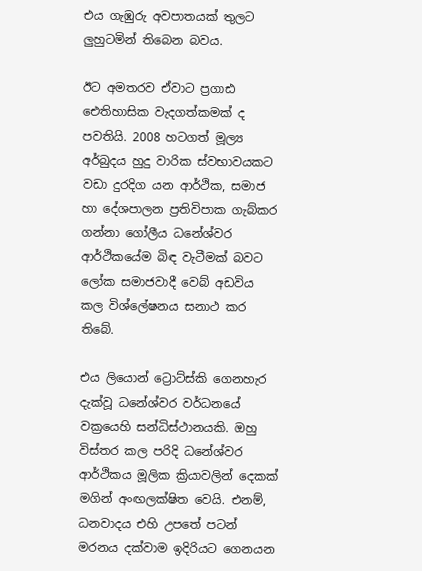එය ගැඹුරු අවපාතයක් තුලට ලුහුටමින් තිබෙන බවය.

ඊට අමතරව ඒවාට ප්‍රගාඪ ඓතිහාසික වැදගත්කමක් ද පවතියි. 2008 හටගත් මූල්‍ය අර්බුදය හුදු වාරික ස්වභාවයකට වඩා දුරදිග යන ආර්ථික, සමාජ හා දේශපාලන ප්‍රතිවිපාක ගැබ්කර ගන්නා ගෝලීය ධනේශ්වර ආර්ථිකයේම බිඳ වැටීමක් බවට ලෝක සමාජවාදී වෙබ් අඩවිය කල විශ්ලේෂනය සනාථ කර තිබේ.

එය ලියොන් ට්‍රොට්ස්කි ගෙනහැර දැක්වූ ධනේශ්වර වර්ධනයේ වක්‍රයෙහි සන්ධිස්ථානයකි. ඔහු විස්තර කල පරිදි ධනේශ්වර ආර්ථිකය මූලික ක්‍රියාවලින් දෙකක් මගින් අංඟලක්ෂිත වෙයි. එනම්, ධනවාදය එහි උපතේ පටන් මරනය දක්වාම ඉදිරියට ගෙනයන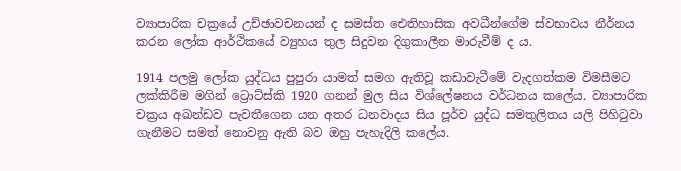ව්‍යාපාරික චක්‍රයේ උච්ඡාවචනයන් ද සමස්ත ඓතිහාසික අවධීන්ගේම ස්වභාවය නීර්නය කරන ලෝක ආර්ථිකයේ ව්‍යුහය තුල සිදුවන දිගුකාලීන මාරුවීම් ද ය.

1914 පලමු ලෝක යුද්ධය පුපුරා යාමත් සමග ඇතිවූ කඩාවැටීමේ වැදගත්කම විමසීමට ලක්කිරීම මගින් ට්‍රොට්ස්කි 1920 ගනන් මුල සිය විශ්ලේෂනය වර්ධනය කලේය. ව්‍යාපාරික චක්‍රය අඛන්ඩව පැවතීගෙන යන අතර ධනවාදය සිය පූර්ව යුද්ධ සමතුලිතය යලි පිහිටුවා ගැනීමට සමත් නොවනු ඇති බව ඔහු පැහැදිලි කලේය.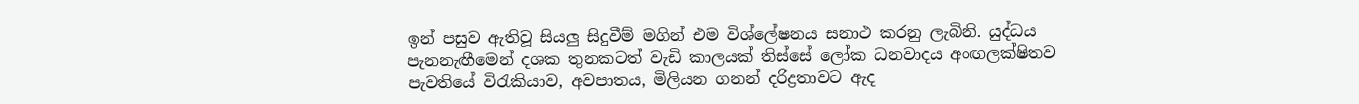ඉන් පසුව ඇතිවූ සියලු සිදුවීම් මගින් එම විශ්ලේෂනය සනාථ කරනු ලැබිනි. යුද්ධය පැනනැඟීමෙන් දශක තුනකටත් වැඩි කාලයක් තිස්සේ ලෝක ධනවාදය අංඟලක්ෂිතව පැවතියේ විරැකියාව, අවපාතය, මිලියන ගනන් දරිද්‍රතාවට ඇද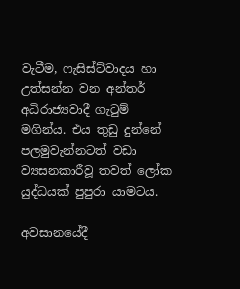වැටීම, ෆැසිස්ට්වාදය හා උත්සන්න වන අන්තර් අධිරාජ්‍යවාදී ගැටුම් මගින්ය. එය තුඩු දුන්නේ පලමුවැන්නටත් වඩා ව්‍යසනකාරීවූ තවත් ලෝක යුද්ධයක් පුපුරා යාමටය.

අවසානයේදී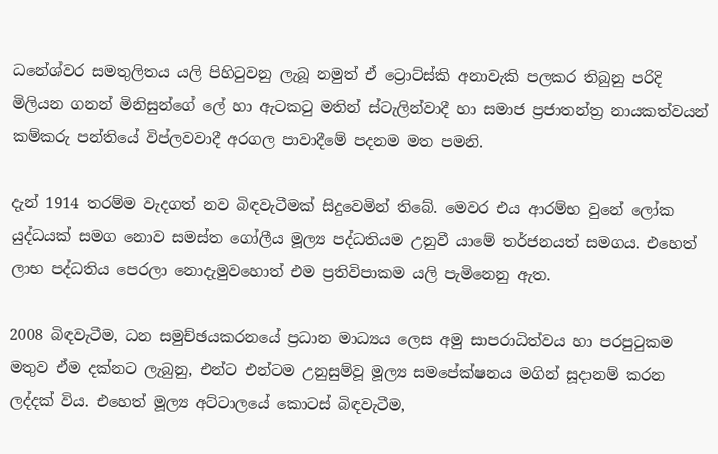ධනේශ්වර සමතුලිතය යලි පිහිටුවනු ලැබූ නමුත් ඒ ට්‍රොට්ස්කි අනාවැකි පලකර තිබුනු පරිදි මිලියන ගනන් මිනිසුන්ගේ ලේ හා ඇටකටු මතින් ස්ටැලින්වාදී හා සමාජ ප්‍රජාතන්ත්‍ර නායකත්වයන් කම්කරු පන්තියේ විප්ලවවාදී අරගල පාවාදීමේ පදනම මත පමනි.

දැන් 1914 තරම්ම වැදගත් නව බිඳවැටීමක් සිදුවෙමින් තිබේ. මෙවර එය ආරම්භ වුනේ ලෝක යුද්ධයක් සමග නොව සමස්ත ගෝලීය මූල්‍ය පද්ධතියම උනුවී යාමේ තර්ජනයත් සමගය. එහෙත් ලාභ පද්ධතිය පෙරලා නොදැමුවහොත් එම ප්‍රතිවිපාකම යලි පැමිනෙනු ඇත.

2008 බිඳවැටීම, ධන සමුච්ඡයකරනයේ ප්‍රධාන මාධ්‍යය ලෙස අමු සාපරාධිත්වය හා පරපුටුකම මතුව ඒම දක්නට ලැබුනු, එන්ට එන්ටම උනුසුම්වූ මූල්‍ය සමපේක්ෂනය මගින් සූදානම් කරන ලද්දක් විය. එහෙත් මූල්‍ය අට්ටාලයේ කොටස් බිඳවැටීම,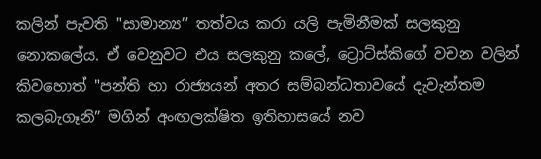කලින් පැවති "සාමාන්‍ය” තත්වය කරා යලි පැමිනීමක් සලකුනු නොකලේය. ඒ වෙනුවට එය සලකුනු කලේ, ට්‍රොට්ස්කිගේ වචන වලින් කිවහොත් "පන්ති හා රාජ්‍යයන් අතර සම්බන්ධතාවයේ දැවැන්තම කලබැගෑනි” මගින් අංඟලක්ෂිත ඉතිහාසයේ නව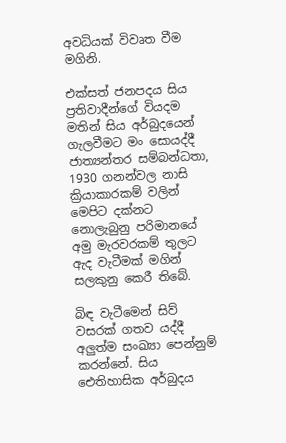අවධියක් විවෘත වීම මගිනි.

එක්සත් ජනපදය සිය ප්‍රතිවාදීන්ගේ වියදම මතින් සිය අර්බුදයෙන් ගැලවීමට මං සොයද්දී ජාත්‍යන්තර සම්බන්ධතා, 1930 ගනන්වල නාසි ක්‍රියාකාරකම් වලින් මෙපිට දක්නට නොලැබුනු පරිමානයේ අමු මැරවරකම් තුලට ඇද වැටීමක් මගින් සලකුනු කෙරී තිබේ.

බිඳ වැටීමෙන් සිව් වසරක් ගතව යද්දී අලුත්ම සංඛ්‍යා පෙන්නුම් කරන්නේ. සිය ඓතිහාසික අර්බුදය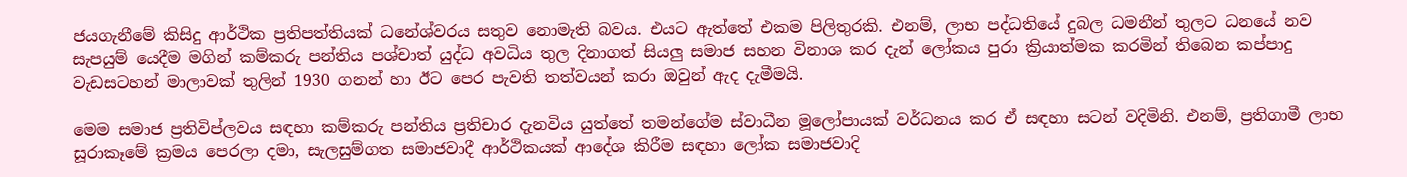ජයගැනීමේ කිසිදු ආර්ථික ප්‍රතිපත්තියක් ධනේශ්වරය සතුව නොමැති බවය. එයට ඇත්තේ එකම පිලිතුරකි. එනම්, ලාභ පද්ධතියේ දුබල ධමනීන් තුලට ධනයේ නව සැපයුම් යෙදීම මගින් කම්කරු පන්තිය පශ්චාත් යුද්ධ අවධිය තුල දිනාගත් සියලු සමාජ සහන විනාශ කර දැන් ලෝකය පුරා ක්‍රියාත්මක කරමින් තිබෙන කප්පාදු වැඩසටහන් මාලාවක් තුලින් 1930 ගනන් හා ඊට පෙර පැවති තත්වයන් කරා ඔවුන් ඇද දැමීමයි.

මෙම සමාජ ප්‍රතිවිප්ලවය සඳහා කම්කරු පන්තිය ප්‍රතිචාර දැනවිය යුත්තේ තමන්ගේම ස්වාධීන මූලෝපායක් වර්ධනය කර ඒ සඳහා සටන් වදිමිනි. එනම්, ප්‍රතිගාමී ලාභ සූරාකෑමේ ක්‍රමය පෙරලා දමා, සැලසුම්ගත සමාජවාදී ආර්ථිකයක් ආදේශ කිරීම සඳහා ලෝක සමාජවාදි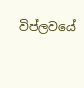විප්ලවයේ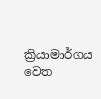ක්‍රියාමාර්ගය වෙත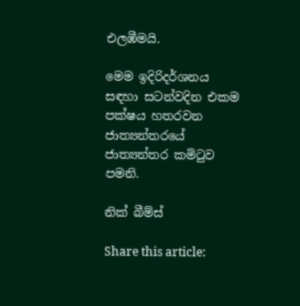එලඹීමයි.

මෙම ඉදිරිදර්ශනය සඳහා සටන්වදින එකම පක්ෂය හතරවන ජාත්‍යන්තරයේ ජාත්‍යන්තර කමිටුව පමනි.

නික් බීම්ස්

Share this article: